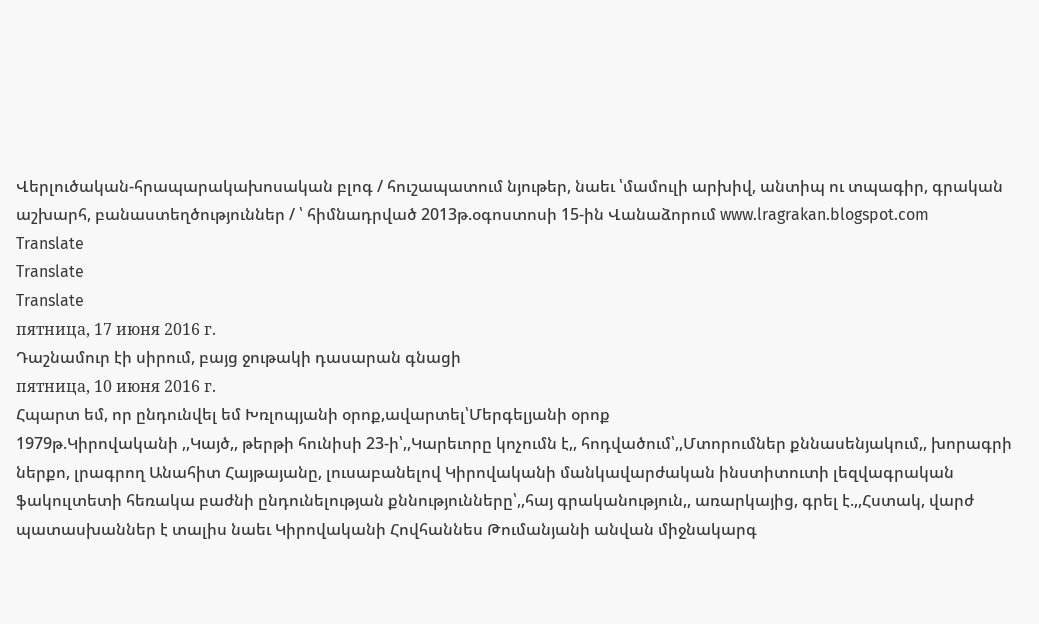Վերլուծական-հրապարակախոսական բլոգ / հուշապատում նյութեր, նաեւ ՝մամուլի արխիվ, անտիպ ու տպագիր, գրական աշխարհ, բանաստեղծություններ / ՝ հիմնադրված 2013թ.օգոստոսի 15-ին Վանաձորում www.lragrakan.blogspot.com
Translate
Translate
Translate
пятница, 17 июня 2016 г.
Դաշնամուր էի սիրում, բայց ջութակի դասարան գնացի
пятница, 10 июня 2016 г.
Հպարտ եմ, որ ընդունվել եմ Խռլոպյանի օրոք,ավարտել՝Մերգելյանի օրոք
1979թ.Կիրովականի ,,Կայծ,, թերթի հունիսի 23-ի՝,,Կարեւորը կոչումն է,, հոդվածում՝,,Մտորումներ քննասենյակում,, խորագրի ներքո, լրագրող Անահիտ Հայթայանը, լուսաբանելով Կիրովականի մանկավարժական ինստիտուտի լեզվագրական ֆակուլտետի հեռակա բաժնի ընդունելության քննությունները՝,,հայ գրականություն,, առարկայից, գրել է.,,Հստակ, վարժ պատասխաններ է տալիս նաեւ Կիրովականի Հովհաննես Թումանյանի անվան միջնակարգ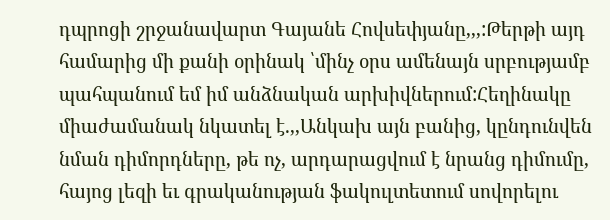դպրոցի շրջանավարտ Գայանե Հովսեփյանը,,,:Թերթի այդ համարից մի քանի օրինակ ՝մինչ օրս ամենայն սրբությամբ պահպանում եմ իմ անձնական արխիվներում:Հեղինակը միաժամանակ նկատել է.,,Անկախ այն բանից, կընդունվեն նման դիմորդները, թե ոչ, արդարացվում է նրանց դիմումը, հայոց լեզի եւ գրականության ֆակուլտետում սովորելու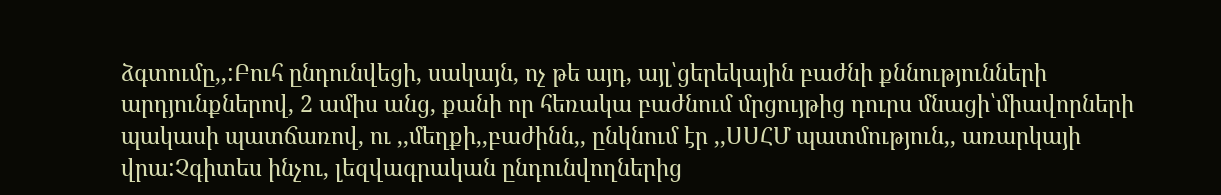ձգտումը,,:Բուհ ընդունվեցի, սակայն, ոչ թե այդ, այլ՝ցերեկային բաժնի քննությունների արդյունքներով, 2 ամիս անց, քանի որ հեռակա բաժնում մրցույթից դուրս մնացի՝միավորների պակասի պատճառով, ու ,,մեղքի,,բաժինն,, ընկնում էր ,,ՍՍՀՄ պատմություն,, առարկայի վրա:Չգիտես ինչու, լեզվագրական ընդունվողներից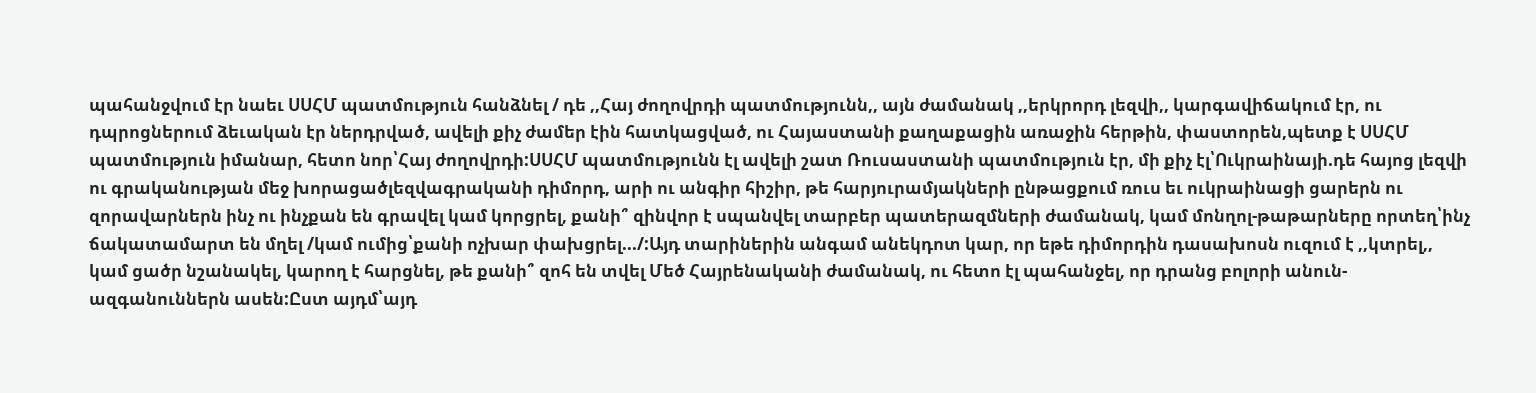պահանջվում էր նաեւ ՍՍՀՄ պատմություն հանձնել / դե ,,Հայ ժողովրդի պատմությունն,, այն ժամանակ ,,երկրորդ լեզվի,, կարգավիճակում էր, ու դպրոցներում ձեւական էր ներդրված, ավելի քիչ ժամեր էին հատկացված, ու Հայաստանի քաղաքացին առաջին հերթին, փաստորեն,պետք է ՍՍՀՄ պատմություն իմանար, հետո նոր՝Հայ ժողովրդի:ՍՍՀՄ պատմությունն էլ ավելի շատ Ռուսաստանի պատմություն էր, մի քիչ էլ՝Ուկրաինայի.դե հայոց լեզվի ու գրականության մեջ խորացածլեզվագրականի դիմորդ, արի ու անգիր հիշիր, թե հարյուրամյակների ընթացքում ռուս եւ ուկրաինացի ցարերն ու զորավարներն ինչ ու ինչքան են գրավել կամ կորցրել, քանի՞ զինվոր է սպանվել տարբեր պատերազմների ժամանակ, կամ մոնղոլ-թաթարները որտեղ՝ինչ ճակատամարտ են մղել /կամ ումից՝քանի ոչխար փախցրել.../:Այդ տարիներին անգամ անեկդոտ կար, որ եթե դիմորդին դասախոսն ուզում է ,,կտրել,, կամ ցածր նշանակել, կարող է հարցնել, թե քանի՞ զոհ են տվել Մեծ Հայրենականի ժամանակ, ու հետո էլ պահանջել, որ դրանց բոլորի անուն-ազգանուններն ասեն:Ըստ այդմ՝այդ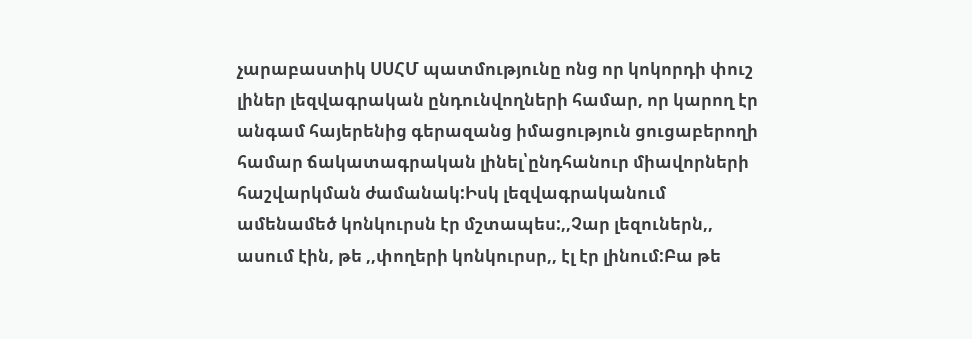չարաբաստիկ ՍՍՀՄ պատմությունը ոնց որ կոկորդի փուշ լիներ լեզվագրական ընդունվողների համար, որ կարող էր անգամ հայերենից գերազանց իմացություն ցուցաբերողի համար ճակատագրական լինել՝ընդհանուր միավորների հաշվարկման ժամանակ:Իսկ լեզվագրականում ամենամեծ կոնկուրսն էր մշտապես:,,Չար լեզուներն,, ասում էին, թե ,,փողերի կոնկուրսր,, էլ էր լինում:Բա թե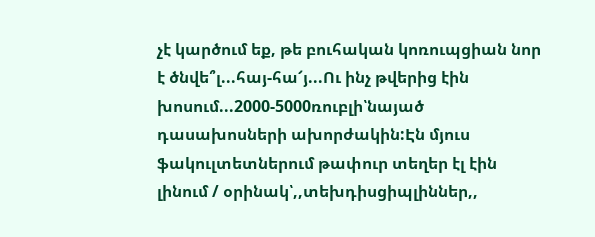չէ կարծում եք, թե բուհական կոռուպցիան նոր է ծնվե՞լ...հայ-հա՜յ...Ու ինչ թվերից էին խոսում...2000-5000ռուբլի՝նայած դասախոսների ախորժակին:Էն մյուս ֆակուլտետներում թափուր տեղեր էլ էին լինում / օրինակ՝,,տեխդիսցիպլիններ,,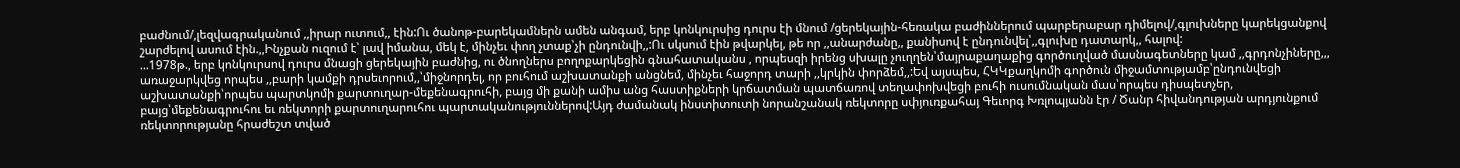բաժնում/,լեզվագրականում ,,իրար ուտում,, էին:Ու ծանոթ-բարեկամներն ամեն անգամ, երբ կոնկուրսից դուրս էի մնում /ցերեկային-հեռակա բաժիններում պարբերաբար դիմելով/,գլուխները կարեկցանքով շարժելով ասում էին.,,Ինչքան ուզում է՝ լավ իմանա, մեկ է, մինչեւ փող չտաք՝չի ընդունվի,,:Ու սկսում էին թվարկել, թե որ ,,անարժանը,, քանիսով է ընդունվել՝,,գլուխը դատարկ,, հալով:
...1978թ., երբ կոնկուրսով դուրս մնացի ցերեկային բաժնից, ու ծնողներս բողոքարկեցին գնահատականս , որպեսզի իրենց սխալը չուղղեն՝մայրաքաղաքից գործուղված մասնագետները կամ ,,գրդոնչիները,,, առաջարկվեց որպես ,,բարի կամքի դրսեւորում,,՝միջնորդել, որ բուհում աշխատանքի անցնեմ, մինչեւ հաջորդ տարի ,,կրկին փորձեմ,,:Եվ այսպես, ՀԿԿքաղկոմի գործուն միջամտությամբ՝ընդունվեցի աշխատանքի՝որպես պարտկոմի քարտուղար-մեքենագրուհի, բայց մի քանի ամիս անց հաստիքների կրճատման պատճառով տեղափոխվեցի բուհի ուսումնական մաս՝որպես դիսպետչեր, բայց՝մեքենագրուհու եւ ռեկտորի քարտուղարուհու պարտականություններով:Այդ ժամանակ ինստիտուտի նորանշանակ ռեկտորը սփյուռքահայ Գեւորգ Խռլոպյանն էր / Ծանր հիվանդության արդյունքում ռեկտորությանը հրաժեշտ տված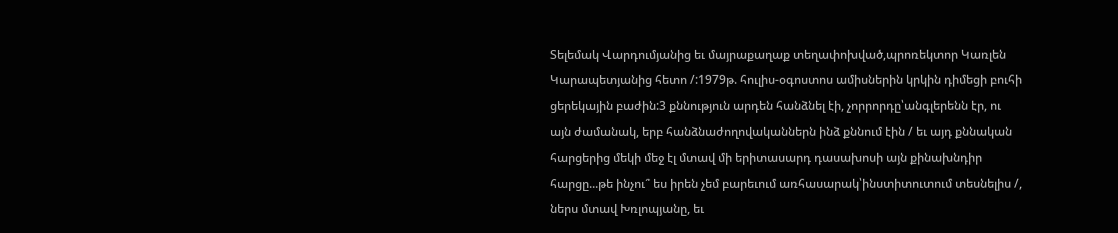Տելեմակ Վարդումյանից եւ մայրաքաղաք տեղափոխված,պրոռեկտոր Կառլեն Կարապետյանից հետո /:1979թ. հուլիս-օգոստոս ամիսներին կրկին դիմեցի բուհի ցերեկային բաժին:3 քննություն արդեն հանձնել էի, չորրորդը՝անգլերենն էր, ու այն ժամանակ, երբ հանձնաժողովականներն ինձ քննում էին / եւ այդ քննական հարցերից մեկի մեջ էլ մտավ մի երիտասարդ դասախոսի այն քինախնդիր հարցը...թե ինչու՞ ես իրեն չեմ բարեւում առհասարակ՝ինստիտուտում տեսնելիս /, ներս մտավ Խռլոպյանը, եւ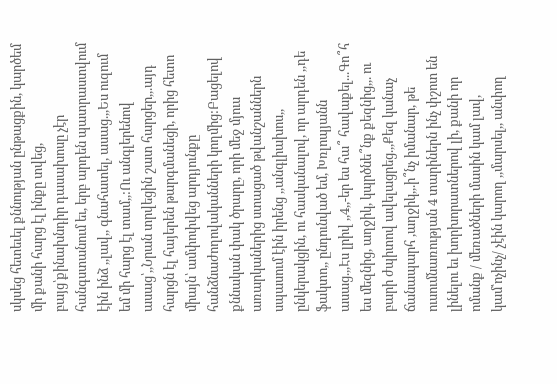սկսեց հետեւել քննության ընթացքին, կարծեմ մի քանի հարց էլ ինքը տվեց, բայց՝քինախնդիր դասախոսը չէր հանգստանում եւ, երբ արդեն պատրաստվում էին ինձ ,,լավ,, գնահատել, ասաց.,,Ես ուզում եմ մի հարց էլ տամ,,:Ու անգլերենով ասաց՝,,Նրան տրվեցին շատ հարցեր,,.այդ հարցն էլ հայերեն թարգմանեցի, որից հետո միայն՝ ամփոփվեց արդյունքը հանձնաժողովականների կողմից:Բացելով քննական փակ ծրարը, որի մեջ մյուս առարկաներից ստացած թվանշաններն սպասում էին իրենց ,,անգլիախոս,, ընկերակցին, ու հասկանալով, որ արդեն ,,դե ֆակտո,, ընդունված եմ, Խռլոպյանն ասաց.,,Էս լրիվ ,,4,,-եր ես հա՞ հավաքել...Գո՞հ ես մեզնից, աղջիկ, կպրծնե՞նք քեզնից,,. ու բարի ժպիտով ավելացրեց.,,Քեզ կանաչ ճանապարհ ,աղջիկ,,.ի՞նչ իմանար, թե ուսումնառության 4 տարիներն ինչ փշոտ են լինելու եւ խորխորատներով լի, քանի որ ոմանք / մեռածների մասին կամ լավ, կամ՝ոչինչ/ չէին կարող ,,մարսել,, անփող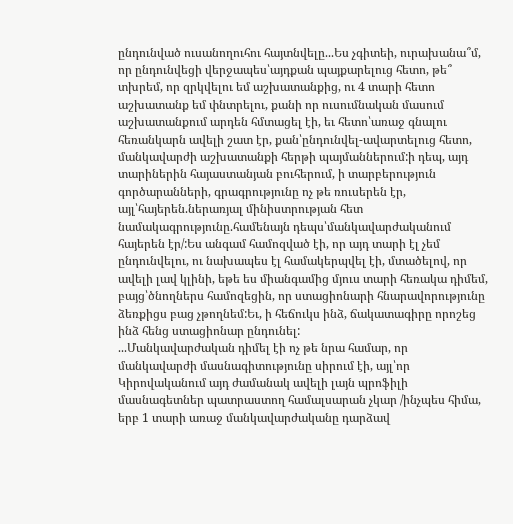ընդունված ուսանողուհու հայտնվելը...Ես չգիտեի, ուրախանա՞մ, որ ընդունվեցի վերջապես՝այդքան պայքարելուց հետո, թե՞ տխրեմ, որ զրկվելու եմ աշխատանքից, ու 4 տարի հետո աշխատանք եմ փնտրելու, քանի որ ուսումնական մասում աշխատանքում արդեն հմտացել էի, եւ հետո՝առաջ գնալու հեռանկարն ավելի շատ էր, քան՝ընդունվել-ավարտելուց հետո, մանկավարժի աշխատանքի հերթի պայմաններում:ի դեպ, այդ տարիներին հայաստանյան բուհերում, ի տարբերություն գործարանների, գրագրությունը ոչ թե ռուսերեն էր, այլ՝հայերեն.ներառյալ մինիստրության հետ նամակագրությունը.համենայն դեպս՝մանկավարժականում հայերեն էր/:Ես անգամ համոզված էի, որ այդ տարի էլ չեմ ընդունվելու, ու նախապես էլ համակերպվել էի, մտածելով, որ ավելի լավ կլինի, եթե ես միանգամից մյուս տարի հեռակա դիմեմ, բայց՝ծնողներս համոզեցին, որ ստացիոնարի հնարավորությունը ձեռքիցս բաց չթողնեմ:Եւ, ի հեճուկս ինձ, ճակատագիրը որոշեց ինձ հենց ստացիոնար ընդունել:
...Մանկավարժական դիմել էի ոչ թե նրա համար, որ մանկավարժի մասնագիտությունը սիրում էի, այլ՝որ Կիրովականում այդ ժամանակ ավելի լայն պրոֆիլի մասնագետներ պատրաստող համալսարան չկար /ինչպես հիմա, երբ 1 տարի առաջ մանկավարժականը դարձավ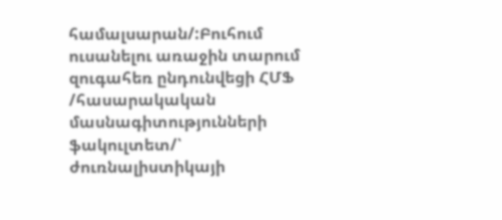համալսարան/:Բուհում ուսանելու առաջին տարում զուգահեռ ընդունվեցի ՀՄՖ /հասարակական մասնագիտությունների ֆակուլտետ/՝ ժուռնալիստիկայի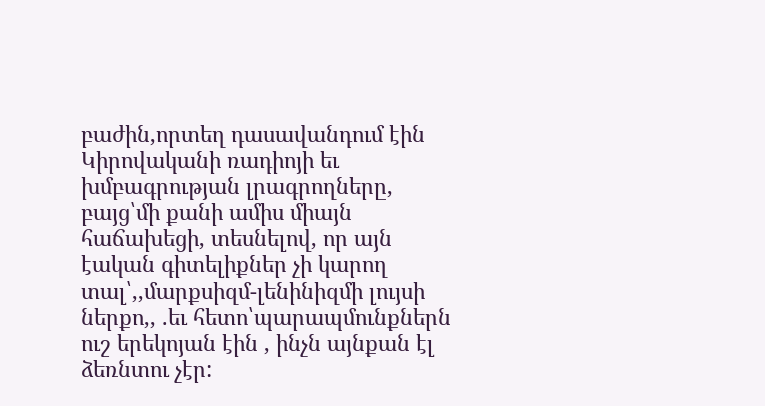բաժին,որտեղ դասավանդում էին Կիրովականի ռադիոյի եւ խմբագրության լրագրողները, բայց՝մի քանի ամիս միայն հաճախեցի, տեսնելով, որ այն էական գիտելիքներ չի կարող տալ՝,,մարքսիզմ-լենինիզմի լույսի ներքո,, .եւ հետո՝պարապմունքներն ուշ երեկոյան էին , ինչն այնքան էլ ձեռնտու չէր: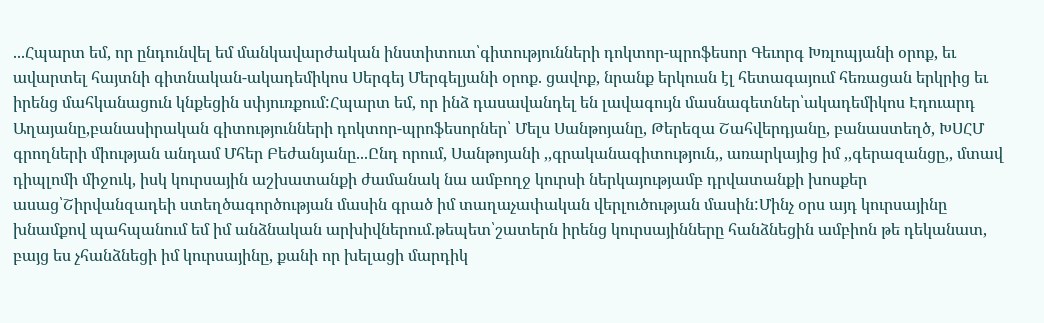...Հպարտ եմ, որ ընդունվել եմ մանկավարժական ինստիտուտ՝գիտությունների դոկտոր-պրոֆեսոր Գեւորգ Խռլոպյանի օրոք, եւ ավարտել հայտնի գիտնական-ակադեմիկոս Սերգեյ Մերգելյանի օրոք. ցավոք, նրանք երկուսն էլ հետագայում հեռացան երկրից եւ իրենց մահկանացուն կնքեցին սփյուռքում:Հպարտ եմ, որ ինձ դասավանդել են լավագույն մասնագետներ՝ակադեմիկոս Էդուարդ Աղայանը,բանասիրական գիտությունների դոկտոր-պրոֆեսորներ՝ Մելս Սանթոյանը, Թերեզա Շահվերդյանը, բանաստեղծ, ԽՍՀՄ գրողների միության անդամ Մհեր Բեժանյանը...Ընդ որում, Սանթոյանի ,,գրականագիտություն,, առարկայից իմ ,,գերազանցը,, մտավ դիպլոմի միջուկ, իսկ կուրսային աշխատանքի ժամանակ նա ամբողջ կուրսի ներկայությամբ դրվատանքի խոսքեր ասաց՝Շիրվանզադեի ստեղծագործության մասին գրած իմ տաղաչափական վերլուծության մասին:Մինչ օրս այդ կուրսայինը խնամքով պահպանում եմ իմ անձնական արխիվներում.թեպետ՝շատերն իրենց կուրսայինները հանձնեցին ամբիոն թե դեկանատ, բայց ես չհանձնեցի իմ կուրսայինը, քանի որ խելացի մարդիկ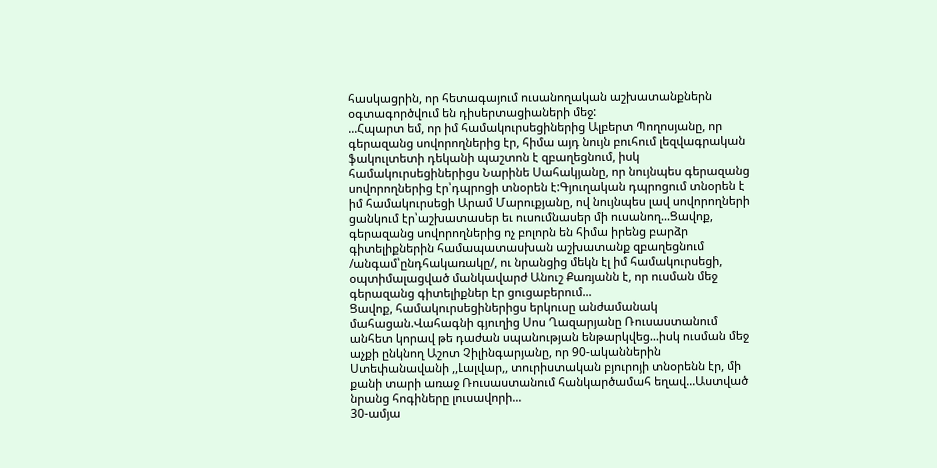հասկացրին, որ հետագայում ուսանողական աշխատանքներն օգտագործվում են դիսերտացիաների մեջ:
...Հպարտ եմ, որ իմ համակուրսեցիներից Ալբերտ Պողոսյանը, որ գերազանց սովորողներից էր, հիմա այդ նույն բուհում լեզվագրական ֆակուլտետի դեկանի պաշտոն է զբաղեցնում, իսկ համակուրսեցիներիցս Նարինե Սահակյանը, որ նույնպես գերազանց սովորողներից էր՝դպրոցի տնօրեն է:Գյուղական դպրոցում տնօրեն է իմ համակուրսեցի Արամ Մարուքյանը, ով նույնպես լավ սովորողների ցանկում էր՝աշխատասեր եւ ուսումնասեր մի ուսանող...Ցավոք, գերազանց սովորողներից ոչ բոլորն են հիմա իրենց բարձր գիտելիքներին համապատասխան աշխատանք զբաղեցնում /անգամ՝ընդհակառակը/, ու նրանցից մեկն էլ իմ համակուրսեցի, օպտիմալացված մանկավարժ Անուշ Քառյանն է, որ ուսման մեջ գերազանց գիտելիքներ էր ցուցաբերում...
Ցավոք, համակուրսեցիներիցս երկուսը անժամանակ մահացան.Վահագնի գյուղից Սոս Ղազարյանը Ռուսաստանում անհետ կորավ թե դաժան սպանության ենթարկվեց...իսկ ուսման մեջ աչքի ընկնող Աշոտ Չիլինգարյանը, որ 90-ականներին Ստեփանավանի ,,Լալվար,, տուրիստական բյուրոյի տնօրենն էր, մի քանի տարի առաջ Ռուսաստանում հանկարծամահ եղավ...Աստված նրանց հոգիները լուսավորի...
30-ամյա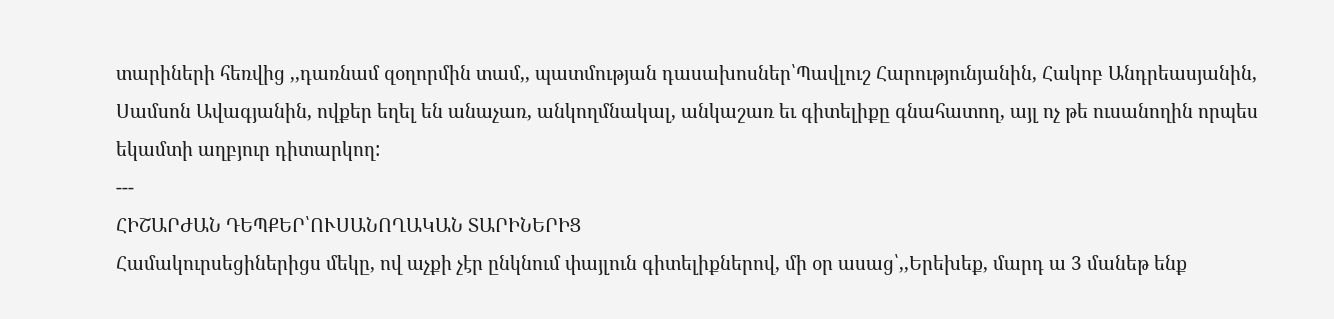տարիների հեռվից ,,դառնամ զօղորմին տամ,, պատմության դասախոսներ՝Պավլուշ Հարությունյանին, Հակոբ Անդրեասյանին, Սամսոն Ավագյանին, ովքեր եղել են անաչառ, անկողմնակալ, անկաշառ եւ գիտելիքը գնահատող, այլ ոչ թե ուսանողին որպես եկամտի աղբյուր դիտարկող:
---
ՀԻՇԱՐԺԱՆ ԴԵՊՔԵՐ՝ՈՒՍԱՆՈՂԱԿԱՆ ՏԱՐԻՆԵՐԻՑ
Համակուրսեցիներիցս մեկը, ով աչքի չէր ընկնում փայլուն գիտելիքներով, մի օր ասաց՝,,Երեխեք, մարդ ա 3 մանեթ ենք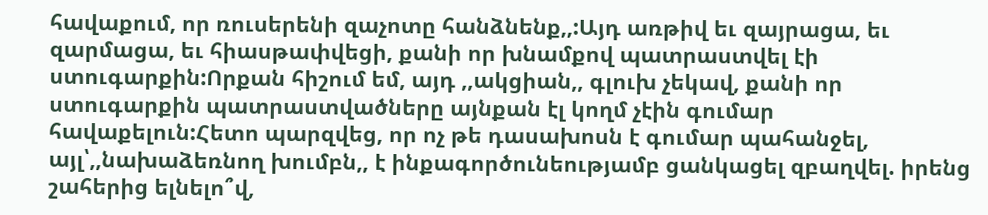հավաքում, որ ռուսերենի զաչոտը հանձնենք,,:Այդ առթիվ եւ զայրացա, եւ զարմացա, եւ հիասթափվեցի, քանի որ խնամքով պատրաստվել էի ստուգարքին:Որքան հիշում եմ, այդ ,,ակցիան,, գլուխ չեկավ, քանի որ ստուգարքին պատրաստվածները այնքան էլ կողմ չէին գումար հավաքելուն:Հետո պարզվեց, որ ոչ թե դասախոսն է գումար պահանջել, այլ՝,,նախաձեռնող խումբն,, է ինքագործունեությամբ ցանկացել զբաղվել. իրենց շահերից ելնելո՞վ,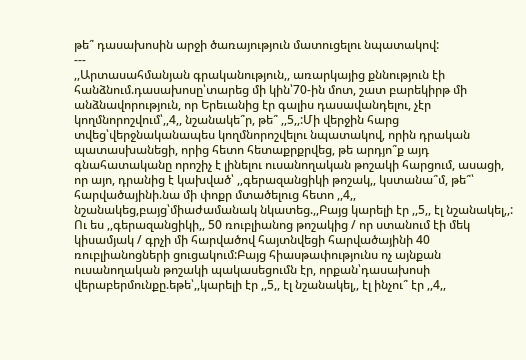թե՞ դասախոսին արջի ծառայություն մատուցելու նպատակով:
---
,,Արտասահմանյան գրականություն,, առարկայից քննություն էի հանձնում.դասախոսը՝տարեց մի կին՝70-ին մոտ, շատ բարեկիրթ մի անձնավորություն, որ Երեւանից էր գալիս դասավանդելու, չէր կողմնորոշվում՝,,4,, նշանակե՞ր, թե՞ ,,5,,:Մի վերջին հարց տվեց՝վերջնականապես կողմնորոշվելու նպատակով, որին դրական պատասխանեցի, որից հետո հետաքրքրվեց, թե արդյո՞ք այդ գնահատականը որոշիչ է լինելու ուսանողական թոշակի հարցում, ասացի, որ այո, դրանից է կախված՝ ,,գերազանցիկի թոշակ,, կստանա՞մ, թե՞՝ հարվածայինի.նա մի փոքր մտածելուց հետո ,,4,, նշանակեց,բայց՝միաժամանակ նկատեց.,,Բայց կարելի էր ,,5,, էլ նշանակել,,: Ու ես ,,գերազանցիկի,, 50 ռուբլիանոց թոշակից / որ ստանում էի մեկ կիսամյակ / գրչի մի հարվածով հայտնվեցի հարվածայինի 40 ռուբլիանոցների ցուցակում:Բայց հիասթափությունս ոչ այնքան ուսանողական թոշակի պակասեցումն էր, որքան՝դասախոսի վերաբերմունքը.եթե՝,,կարելի էր ,,5,, էլ նշանակել,, էլ ինչու՞ էր ,,4,,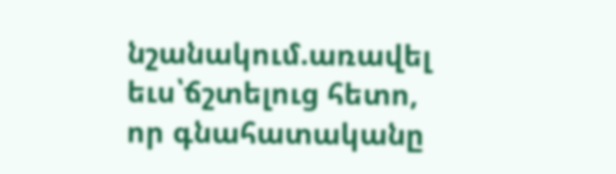նշանակում.առավել եւս՝ճշտելուց հետո, որ գնահատականը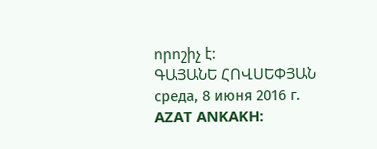որոշիչ է:
ԳԱՅԱՆԵ ՀՈՎՍԵՓՅԱՆ
среда, 8 июня 2016 г.
AZAT ANKAKH: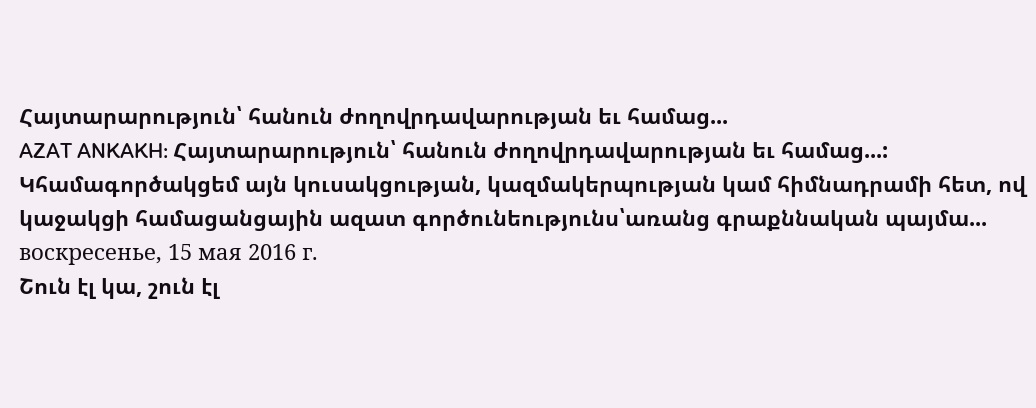Հայտարարություն՝ հանուն ժողովրդավարության եւ համաց...
AZAT ANKAKH: Հայտարարություն՝ հանուն ժողովրդավարության եւ համաց...: Կհամագործակցեմ այն կուսակցության, կազմակերպության կամ հիմնադրամի հետ, ով կաջակցի համացանցային ազատ գործունեությունս՝առանց գրաքննական պայմա...
воскресенье, 15 мая 2016 г.
Շուն էլ կա, շուն էլ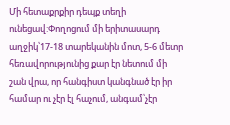Մի հետաքրքիր դեպք տեղի ունեցավ:Փողոցում մի երիտասարդ աղջիկ՝17-18 տարեկանին մոտ, 5-6 մետր հեռավորությունից քար էր նետում մի շան վրա, որ հանգիստ կանգնած էր իր համար ու չէր էլ հաչում, անգամ՝չէր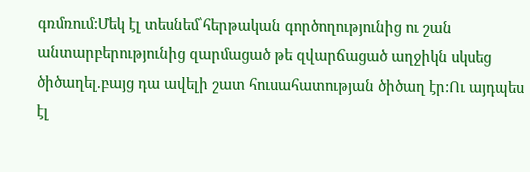գռմռում:Մեկ էլ տեսնեմ՝հերթական գործողությունից ու շան անտարբերությունից զարմացած թե զվարճացած աղջիկն սկսեց ծիծաղել.բայց դա ավելի շատ հուսահատության ծիծաղ էր:Ու այդպես էլ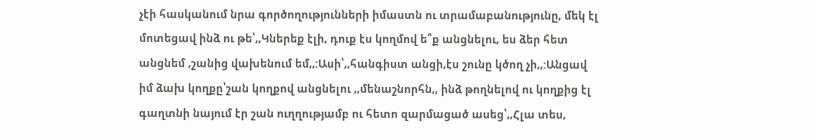չէի հասկանում նրա գործողությունների իմաստն ու տրամաբանությունը, մեկ էլ մոտեցավ ինձ ու թե՝,,Կներեք էլի, դուք էս կողմով ե՞ք անցնելու, ես ձեր հետ անցնեմ ,շանից վախենում եմ,,:Ասի՝,,հանգիստ անցի,էս շունը կծող չի,,:Անցավ իմ ձախ կողքը՝շան կողքով անցնելու ,,մենաշնորհն,, ինձ թողնելով ու կողքից էլ գաղտնի նայում էր շան ուղղությամբ ու հետո զարմացած ասեց՝,,Հլա տես,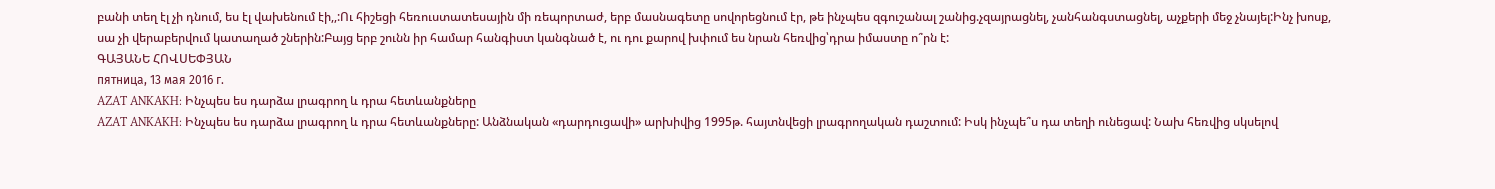բանի տեղ էլ չի դնում, ես էլ վախենում էի,,:Ու հիշեցի հեռուստատեսային մի ռեպորտաժ, երբ մասնագետը սովորեցնում էր, թե ինչպես զգուշանալ շանից.չզայրացնել, չանհանգստացնել, աչքերի մեջ չնայել:Ինչ խոսք, սա չի վերաբերվում կատաղած շներին:Բայց երբ շունն իր համար հանգիստ կանգնած է, ու դու քարով խփում ես նրան հեռվից՝դրա իմաստը ո՞րն է:
ԳԱՅԱՆԵ ՀՈՎՍԵՓՅԱՆ
пятница, 13 мая 2016 г.
AZAT ANKAKH: Ինչպես ես դարձա լրագրող և դրա հետևանքները
AZAT ANKAKH: Ինչպես ես դարձա լրագրող և դրա հետևանքները: Անձնական «դարդուցավի» արխիվից 1995թ. հայտնվեցի լրագրողական դաշտում: Իսկ ինչպե՞ս դա տեղի ունեցավ: Նախ հեռվից սկսելով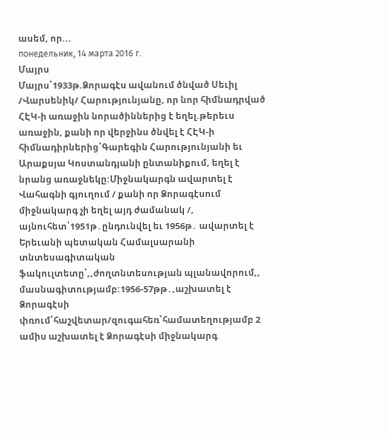ասեմ, որ...
понедельник, 14 марта 2016 г.
Մայրս
Մայրս՝1933թ.Ձորագէս ավանում ծնված Սեւիլ /Վարսենիկ/ Հարությունյանը, որ նոր հիմնադրված ՀԷԿ-ի առաջին նորածիններից է եղել.թերեւս առաջին, քանի որ վերջինս ծնվել է ՀԷԿ-ի հիմնադիրներից՝Գարեգին Հարությունյանի եւ Արաքսյա Կոստանդյանի ընտանիքում, եղել է նրանց առաջնեկը:Միջնակարգն ավարտել է Վահագնի գյուղում / քանի որ Ձորագէսում միջնակարգ չի եղել այդ ժամանակ /, այնուհետ՝1951թ․ընդունվել եւ 1956թ․ ավարտել է Երեւանի պետական Համալսարանի տնտեսագիտական ֆակուլտետը՝,,ժողտնտեսության պլանավորում,, մասնագիտությամբ:1956-57թթ․,աշխատել է Ձորագէսի փռում՝հաշվետար/զուգահեռ՝համատեղությամբ 2 ամիս աշխատել է Ձորագէսի միջնակարգ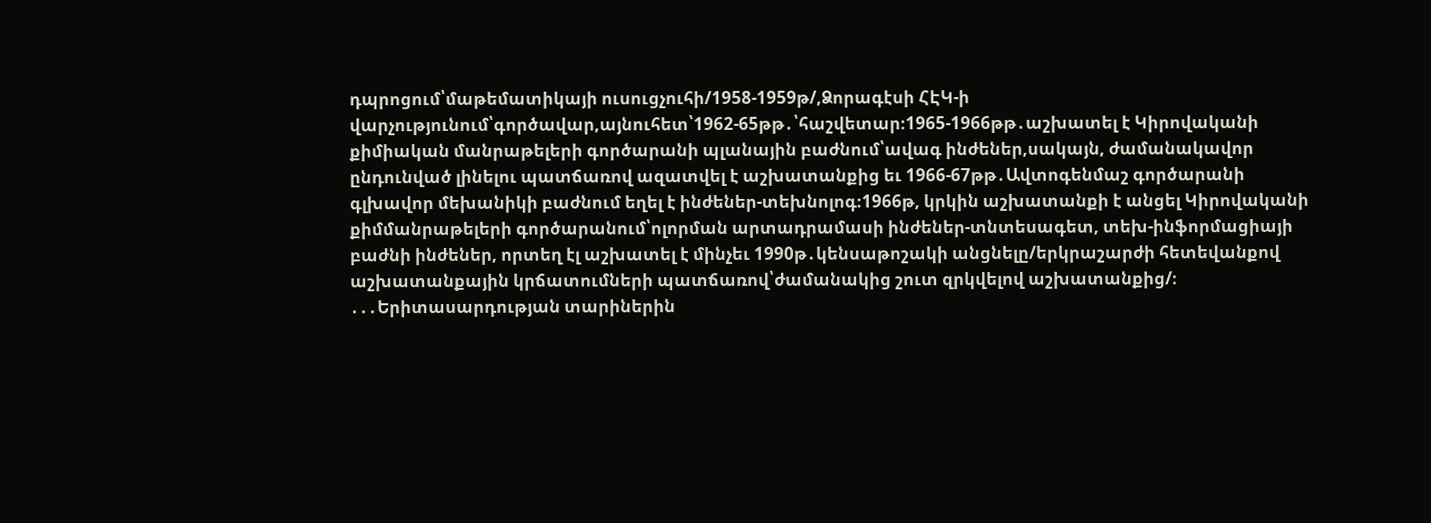դպրոցում՝մաթեմատիկայի ուսուցչուհի/1958-1959թ/,Ձորագէսի ՀԷԿ-ի վարչությունում՝գործավար,այնուհետ՝1962-65թթ․՝հաշվետար։1965-1966թթ․աշխատել է Կիրովականի քիմիական մանրաթելերի գործարանի պլանային բաժնում՝ավագ ինժեներ,սակայն, ժամանակավոր ընդունված լինելու պատճառով ազատվել է աշխատանքից եւ 1966-67թթ․Ավտոգենմաշ գործարանի գլխավոր մեխանիկի բաժնում եղել է ինժեներ-տեխնոլոգ։1966թ, կրկին աշխատանքի է անցել Կիրովականի քիմմանրաթելերի գործարանում՝ոլորման արտադրամասի ինժեներ-տնտեսագետ, տեխ-ինֆորմացիայի բաժնի ինժեներ, որտեղ էլ աշխատել է մինչեւ 1990թ․կենսաթոշակի անցնելը/երկրաշարժի հետեվանքով աշխատանքային կրճատումների պատճառով՝ժամանակից շուտ զրկվելով աշխատանքից/։
․․․Երիտասարդության տարիներին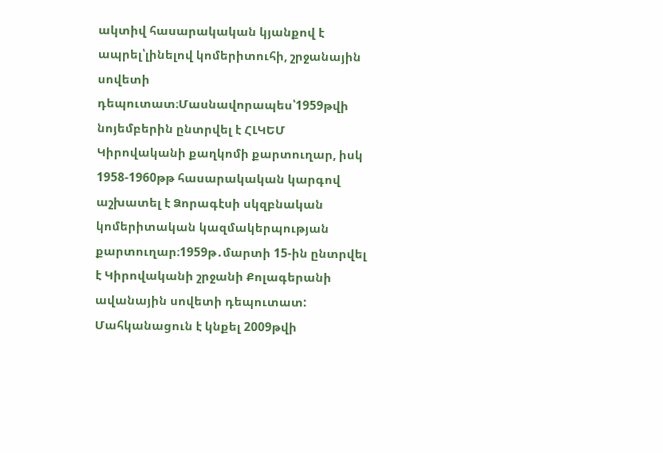ակտիվ հասարակական կյանքով է ապրել՝լինելով կոմերիտուհի, շրջանային սովետի դեպուտատ։Մասնավորապես՝1959թվի նոյեմբերին ընտրվել է ՀԼԿԵՄ Կիրովականի քաղկոմի քարտուղար, իսկ 1958-1960թթ հասարակական կարգով աշխատել է Ձորագէսի սկզբնական կոմերիտական կազմակերպության քարտուղար։1959թ․մարտի 15-ին ընտրվել է Կիրովականի շրջանի Քոլագերանի ավանային սովետի դեպուտատ:
Մահկանացուն է կնքել 2009թվի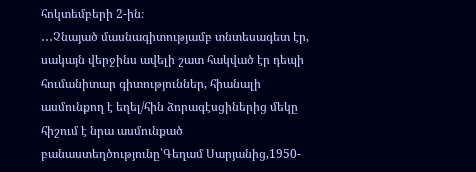հոկտեմբերի 2-ին։
․․․Չնայած մասնագիտությամբ տնտեսագետ էր, սակայն վերջինս ավելի շատ հակված էր դեպի հումանիտար գիտություններ, հիանալի ասմունքող է եղել/հին ձորագէսցիներից մեկը հիշում է նրա ասմունքած բանաստեղծությունը՝Գեղամ Սարյանից,1950-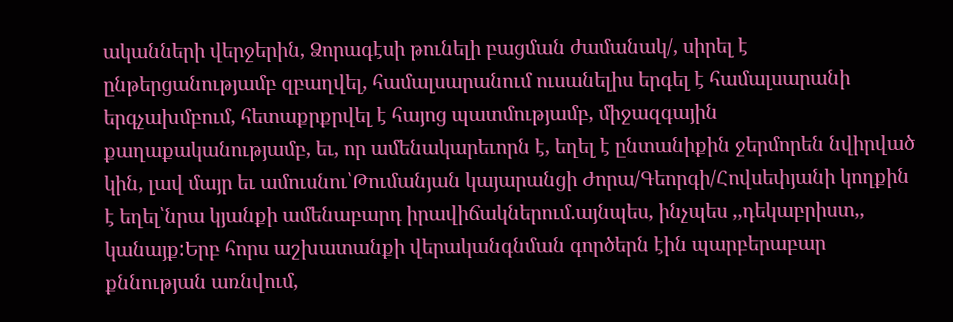ականների վերջերին, Ձորագէսի թունելի բացման ժամանակ/, սիրել է ընթերցանությամբ զբաղվել, համալսարանում ուսանելիս երգել է համալսարանի երգչախմբում, հետաքրքրվել է հայոց պատմությամբ, միջազգային քաղաքականությամբ, եւ, որ ամենակարեւորն է, եղել է ընտանիքին ջերմորեն նվիրված կին, լավ մայր եւ ամուսնու՝Թումանյան կայարանցի Ժորա/Գեորգի/Հովսեփյանի կողքին է եղել՝նրա կյանքի ամենաբարդ իրավիճակներում.այնպես, ինչպես ,,դեկաբրիստ,, կանայք:Երբ հորս աշխատանքի վերականգնման գործերն էին պարբերաբար քննության առնվում,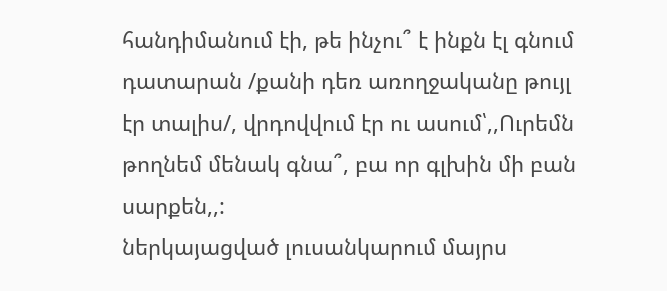հանդիմանում էի, թե ինչու՞ է ինքն էլ գնում դատարան /քանի դեռ առողջականը թույլ էր տալիս/, վրդովվում էր ու ասում՝,,Ուրեմն թողնեմ մենակ գնա՞, բա որ գլխին մի բան սարքեն,,:
ներկայացված լուսանկարում մայրս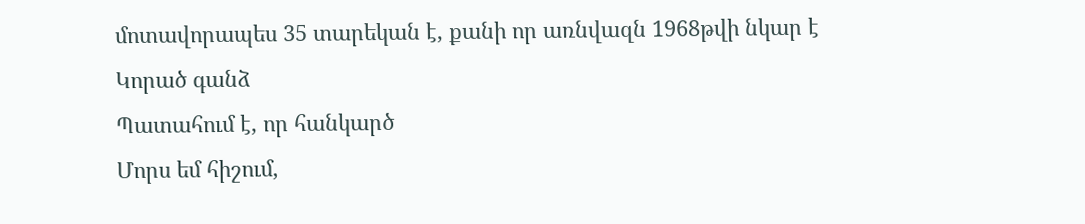մոտավորապես 35 տարեկան է, քանի որ առնվազն 1968թվի նկար է
Կորած գանձ
Պատահում է, որ հանկարծ
Մորս եմ հիշում,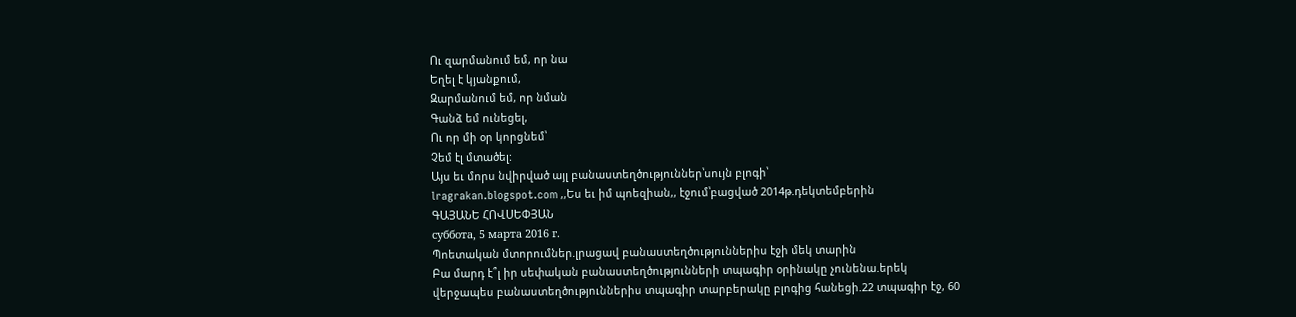Ու զարմանում եմ, որ նա
Եղել է կյանքում,
Զարմանում եմ, որ նման
Գանձ եմ ունեցել,
Ու որ մի օր կորցնեմ՝
Չեմ էլ մտածել:
Այս եւ մորս նվիրված այլ բանաստեղծություններ՝սույն բլոգի՝
lragrakan.blogspot.com ,,Ես եւ իմ պոեզիան,, էջում՝բացված 2014թ.դեկտեմբերին
ԳԱՅԱՆԵ ՀՈՎՍԵՓՅԱՆ
суббота, 5 марта 2016 г.
Պոետական մտորումներ.լրացավ բանաստեղծություններիս էջի մեկ տարին
Բա մարդ է՞լ իր սեփական բանաստեղծությունների տպագիր օրինակը չունենա.երեկ վերջապես բանաստեղծություններիս տպագիր տարբերակը բլոգից հանեցի.22 տպագիր էջ, 60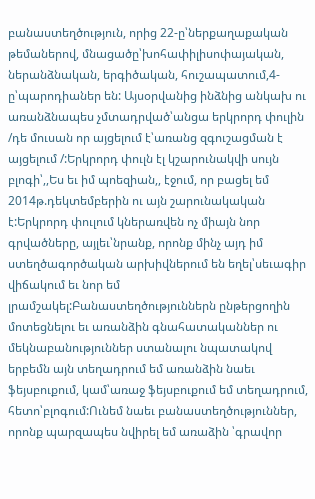բանաստեղծություն, որից 22-ը՝ներքաղաքական թեմաներով, մնացածը՝խոհափիլիսոփայական, ներանձնական, երգիծական, հուշապատում,4-ը՝պարոդիաներ են: Այսօրվանից ինձնից անկախ ու առանձնապես չմտադրված՝անցա երկրորդ փուլին /դե մուսան որ այցելում է՝առանց զգուշացման է այցելում /:Երկրորդ փուլն էլ կշարունակվի սույն բլոգի՝,,Ես եւ իմ պոեզիան,, էջում, որ բացել եմ 2014թ.դեկտեմբերին ու այն շարունակական է:Երկրորդ փուլում կներառվեն ոչ միայն նոր գրվածները, այլեւ՝նրանք, որոնք մինչ այդ իմ ստեղծագործական արխիվներում են եղել՝սեւագիր վիճակում եւ նոր եմ լրամշակել:Բանաստեղծություններն ընթերցողին մոտեցնելու եւ առանձին գնահատականներ ու մեկնաբանություններ ստանալու նպատակով երբեմն այն տեղադրում եմ առանձին նաեւ ֆեյսբուքում, կամ՝առաջ ֆեյսբուքում եմ տեղադրում, հետո՝բլոգում:Ունեմ նաեւ բանաստեղծություններ, որոնք պարզապես նվիրել եմ առաձին ՝գրավոր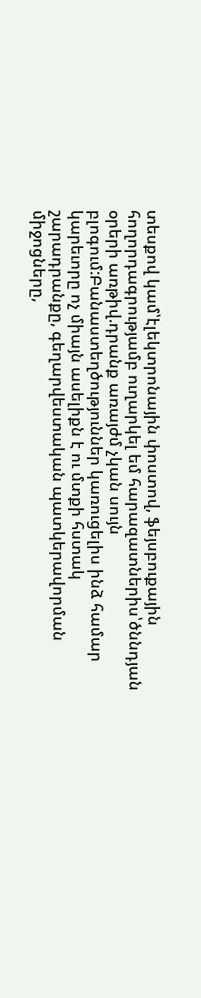տեսքով կամ՝էլեկտրոնային փոստով, ֆեյսբուքային հողորդագրությամբ ուղարկել եմ հարազատներիս՝ծննդյան օրերի առթիվ.դրանք առայժմ չկան սույն բլոգում:Բանաստեղծություններ կառուցելիս ինձ համար կարեւորը ոչ միայն ասելիքն է ու մտքի հստակ շարադրանքը, գեղարվեստական պատկերավորման միջոցները,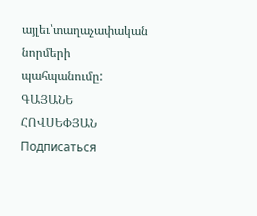այլեւ՝տաղաչափական նորմերի պահպանումը:
ԳԱՅԱՆԵ ՀՈՎՍԵՓՅԱՆ
Подписаться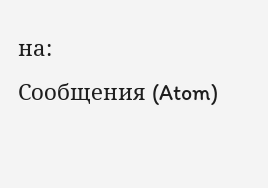на:
Сообщения (Atom)